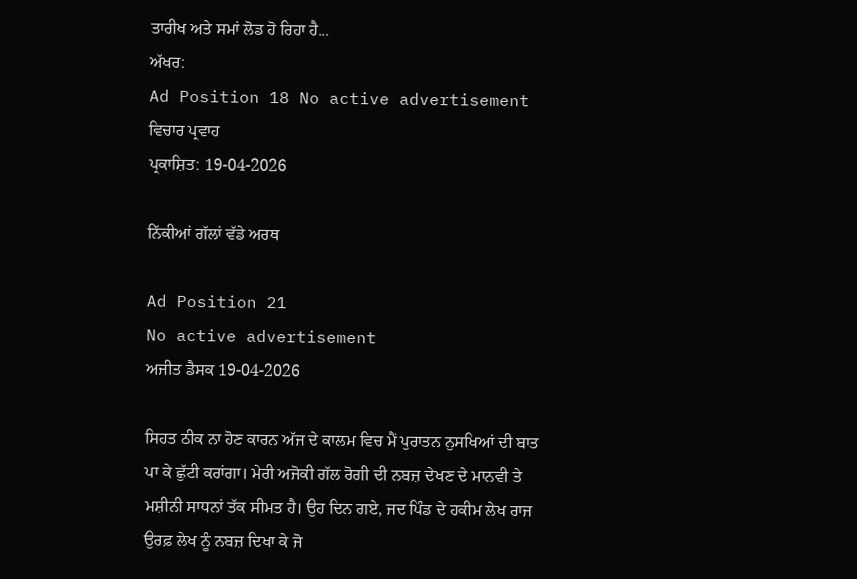ਤਾਰੀਖ ਅਤੇ ਸਮਾਂ ਲੋਡ ਹੋ ਰਿਹਾ ਹੈ...
ਅੱਖਰ:
Ad Position 18 No active advertisement
ਵਿਚਾਰ ਪ੍ਰਵਾਹ
ਪ੍ਰਕਾਸ਼ਿਤ: 19-04-2026

ਨਿੱਕੀਆਂ ਗੱਲਾਂ ਵੱਡੇ ਅਰਥ

Ad Position 21
No active advertisement
ਅਜੀਤ ਡੈਸਕ 19-04-2026

ਸਿਹਤ ਠੀਕ ਨਾ ਹੋਣ ਕਾਰਨ ਅੱਜ ਦੇ ਕਾਲਮ ਵਿਚ ਮੈਂ ਪੁਰਾਤਨ ਨੁਸਖਿਆਂ ਦੀ ਬਾਤ ਪਾ ਕੇ ਛੁੱਟੀ ਕਰਾਂਗਾ। ਮੇਰੀ ਅਜੋਕੀ ਗੱਲ ਰੋਗੀ ਦੀ ਨਬਜ਼ ਦੇਖਣ ਦੇ ਮਾਨਵੀ ਤੇ ਮਸ਼ੀਨੀ ਸਾਧਨਾਂ ਤੱਕ ਸੀਮਤ ਹੈ। ਉਹ ਦਿਨ ਗਏ, ਜਦ ਪਿੰਡ ਦੇ ਹਕੀਮ ਲੇਖ ਰਾਜ ਉਰਫ਼ ਲੇਖ ਨੂੰ ਨਬਜ਼ ਦਿਖਾ ਕੇ ਜੋ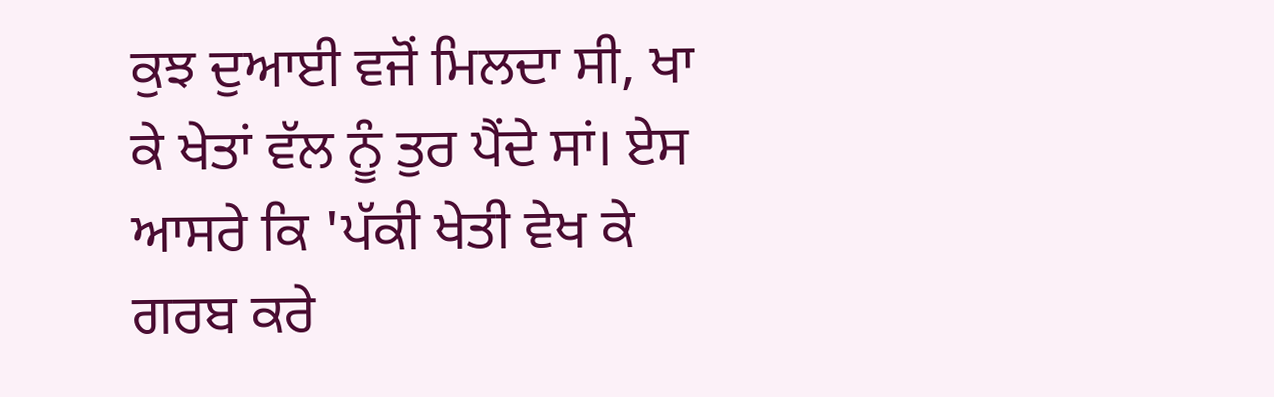ਕੁਝ ਦੁਆਈ ਵਜੋਂ ਮਿਲਦਾ ਸੀ, ਖਾ ਕੇ ਖੇਤਾਂ ਵੱਲ ਨੂੰ ਤੁਰ ਪੈਂਦੇ ਸਾਂ। ਏਸ ਆਸਰੇ ਕਿ 'ਪੱਕੀ ਖੇਤੀ ਵੇਖ ਕੇ ਗਰਬ ਕਰੇ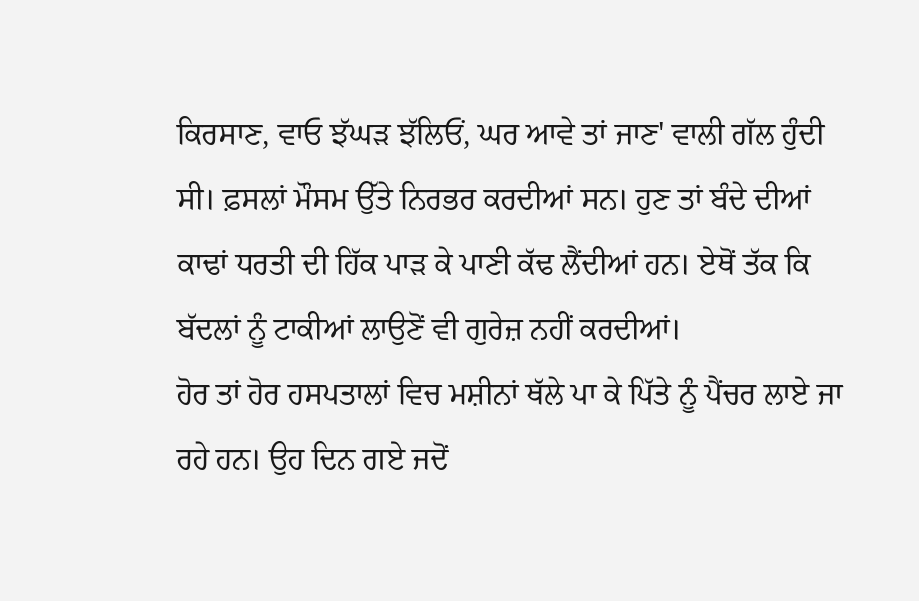ਕਿਰਸਾਣ, ਵਾਓ ਝੱਘੜ ਝੱਲਿਓਂ, ਘਰ ਆਵੇ ਤਾਂ ਜਾਣ' ਵਾਲੀ ਗੱਲ ਹੁੰਦੀ ਸੀ। ਫ਼ਸਲਾਂ ਮੌਸਮ ਉੱਤੇ ਨਿਰਭਰ ਕਰਦੀਆਂ ਸਨ। ਹੁਣ ਤਾਂ ਬੰਦੇ ਦੀਆਂ ਕਾਢਾਂ ਧਰਤੀ ਦੀ ਹਿੱਕ ਪਾੜ ਕੇ ਪਾਣੀ ਕੱਢ ਲੈਂਦੀਆਂ ਹਨ। ਏਥੋਂ ਤੱਕ ਕਿ ਬੱਦਲਾਂ ਨੂੰ ਟਾਕੀਆਂ ਲਾਉਣੋਂ ਵੀ ਗੁਰੇਜ਼ ਨਹੀਂ ਕਰਦੀਆਂ।
ਹੋਰ ਤਾਂ ਹੋਰ ਹਸਪਤਾਲਾਂ ਵਿਚ ਮਸ਼ੀਨਾਂ ਥੱਲੇ ਪਾ ਕੇ ਪਿੱਤੇ ਨੂੰ ਪੈਂਚਰ ਲਾਏ ਜਾ ਰਹੇ ਹਨ। ਉਹ ਦਿਨ ਗਏ ਜਦੋਂ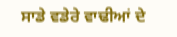ਸਾਡੇ ਵਡੇਰੇ ਵਾਢੀਆਂ ਦੇ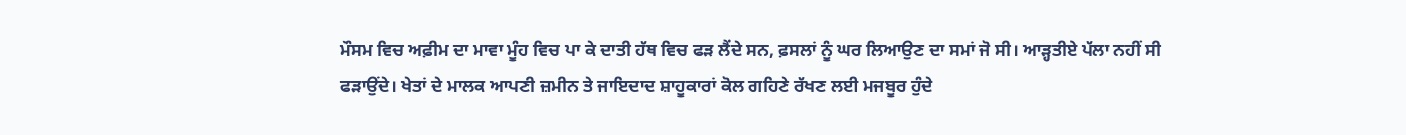ਮੌਸਮ ਵਿਚ ਅਫ਼ੀਮ ਦਾ ਮਾਵਾ ਮੂੰਹ ਵਿਚ ਪਾ ਕੇ ਦਾਤੀ ਹੱਥ ਵਿਚ ਫੜ ਲੈਂਦੇ ਸਨ, ਫ਼ਸਲਾਂ ਨੂੰ ਘਰ ਲਿਆਉਣ ਦਾ ਸਮਾਂ ਜੋ ਸੀ। ਆੜ੍ਹਤੀਏ ਪੱਲਾ ਨਹੀਂ ਸੀ ਫੜਾਉਂਦੇ। ਖੇਤਾਂ ਦੇ ਮਾਲਕ ਆਪਣੀ ਜ਼ਮੀਨ ਤੇ ਜਾਇਦਾਦ ਸ਼ਾਹੂਕਾਰਾਂ ਕੋਲ ਗਹਿਣੇ ਰੱਖਣ ਲਈ ਮਜਬੂਰ ਹੁੰਦੇ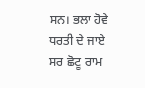ਸਨ। ਭਲਾ ਹੋਵੇ ਧਰਤੀ ਦੇ ਜਾਏ ਸਰ ਛੋਟੂ ਰਾਮ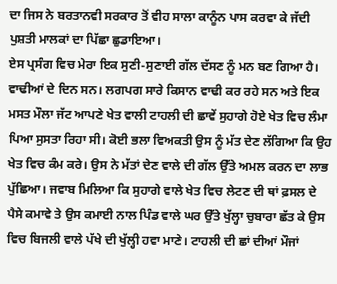ਦਾ ਜਿਸ ਨੇ ਬਰਤਾਨਵੀ ਸਰਕਾਰ ਤੋਂ ਵੀਹ ਸਾਲਾ ਕਾਨੂੰਨ ਪਾਸ ਕਰਵਾ ਕੇ ਜੱਦੀ ਪੁਸ਼ਤੀ ਮਾਲਕਾਂ ਦਾ ਪਿੱਛਾ ਛੁਡਾਇਆ।
ਏਸ ਪ੍ਰਸੰਗ ਵਿਚ ਮੇਰਾ ਇਕ ਸੁਣੀ-ਸੁਣਾਈ ਗੱਲ ਦੱਸਣ ਨੂੰ ਮਨ ਬਣ ਗਿਆ ਹੈ। ਵਾਢੀਆਂ ਦੇ ਦਿਨ ਸਨ। ਲਗਪਗ ਸਾਰੇ ਕਿਸਾਨ ਵਾਢੀ ਕਰ ਰਹੇ ਸਨ ਅਤੇ ਇਕ ਮਸਤ ਮੌਲਾ ਜੱਟ ਆਪਣੇ ਖੇਤ ਵਾਲੀ ਟਾਹਲੀ ਦੀ ਛਾਵੇਂ ਸੁਹਾਗੇ ਹੋਏ ਖੇਤ ਵਿਚ ਲੰਮਾ ਪਿਆ ਸੁਸਤਾ ਰਿਹਾ ਸੀ। ਕੋਈ ਭਲਾ ਵਿਅਕਤੀ ਉਸ ਨੂੰ ਮੱਤ ਦੇਣ ਲੱਗਿਆ ਕਿ ਉਹ ਖੇਤ ਵਿਚ ਕੰਮ ਕਰੇ। ਉਸ ਨੇ ਮੱਤਾਂ ਦੇਣ ਵਾਲੇ ਦੀ ਗੱਲ ਉੱਤੇ ਅਮਲ ਕਰਨ ਦਾ ਲਾਭ ਪੁੱਛਿਆ। ਜਵਾਬ ਮਿਲਿਆ ਕਿ ਸੁਹਾਗੇ ਵਾਲੇ ਖੇਤ ਵਿਚ ਲੇਟਣ ਦੀ ਥਾਂ ਫ਼ਸਲ ਦੇ ਪੈਸੇ ਕਮਾਵੇ ਤੇ ਉਸ ਕਮਾਈ ਨਾਲ ਪਿੰਡ ਵਾਲੇ ਘਰ ਉੱਤੇ ਖੁੱਲ੍ਹਾ ਚੁਬਾਰਾ ਛੱਤ ਕੇ ਉਸ ਵਿਚ ਬਿਜਲੀ ਵਾਲੇ ਪੱਖੇ ਦੀ ਖੁੱਲ੍ਹੀ ਹਵਾ ਮਾਣੇ। ਟਾਹਲੀ ਦੀ ਛਾਂ ਦੀਆਂ ਮੌਜਾਂ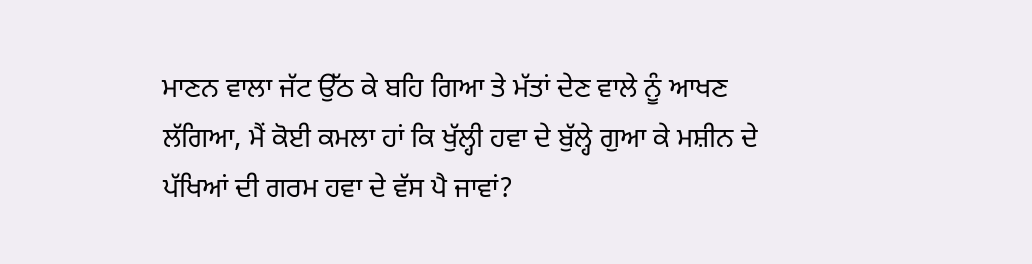ਮਾਣਨ ਵਾਲਾ ਜੱਟ ਉੱਠ ਕੇ ਬਹਿ ਗਿਆ ਤੇ ਮੱਤਾਂ ਦੇਣ ਵਾਲੇ ਨੂੰ ਆਖਣ ਲੱਗਿਆ, ਮੈਂ ਕੋਈ ਕਮਲਾ ਹਾਂ ਕਿ ਖੁੱਲ੍ਹੀ ਹਵਾ ਦੇ ਬੁੱਲ੍ਹੇ ਗੁਆ ਕੇ ਮਸ਼ੀਨ ਦੇ ਪੱਖਿਆਂ ਦੀ ਗਰਮ ਹਵਾ ਦੇ ਵੱਸ ਪੈ ਜਾਵਾਂ?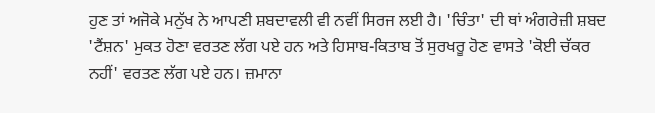ਹੁਣ ਤਾਂ ਅਜੋਕੇ ਮਨੁੱਖ ਨੇ ਆਪਣੀ ਸ਼ਬਦਾਵਲੀ ਵੀ ਨਵੀਂ ਸਿਰਜ ਲਈ ਹੈ। 'ਚਿੰਤਾ' ਦੀ ਥਾਂ ਅੰਗਰੇਜ਼ੀ ਸ਼ਬਦ 'ਟੈਂਸ਼ਨ' ਮੁਕਤ ਹੋਣਾ ਵਰਤਣ ਲੱਗ ਪਏ ਹਨ ਅਤੇ ਹਿਸਾਬ-ਕਿਤਾਬ ਤੋਂ ਸੁਰਖਰੂ ਹੋਣ ਵਾਸਤੇ 'ਕੋਈ ਚੱਕਰ ਨਹੀਂ' ਵਰਤਣ ਲੱਗ ਪਏ ਹਨ। ਜ਼ਮਾਨਾ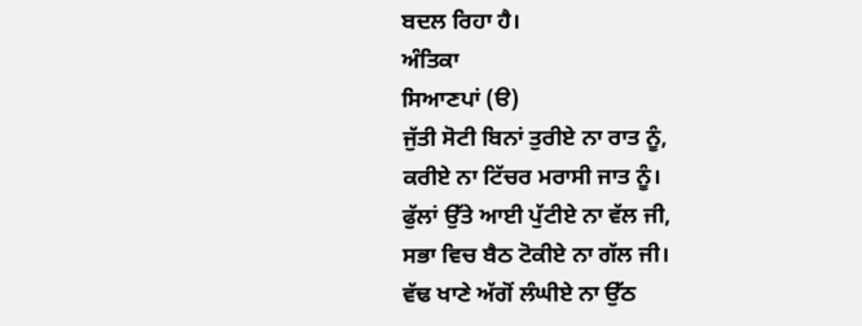ਬਦਲ ਰਿਹਾ ਹੈ।
ਅੰਤਿਕਾ
ਸਿਆਣਪਾਂ (ੳ)
ਜੁੱਤੀ ਸੋਟੀ ਬਿਨਾਂ ਤੁਰੀਏ ਨਾ ਰਾਤ ਨੂੰ,
ਕਰੀਏ ਨਾ ਟਿੱਚਰ ਮਰਾਸੀ ਜਾਤ ਨੂੰ।
ਫੁੱਲਾਂ ਉੱਤੇ ਆਈ ਪੁੱਟੀਏ ਨਾ ਵੱਲ ਜੀ,
ਸਭਾ ਵਿਚ ਬੈਠ ਟੋਕੀਏ ਨਾ ਗੱਲ ਜੀ।
ਵੱਢ ਖਾਣੇ ਅੱਗੋਂ ਲੰਘੀਏ ਨਾ ਉੱਠ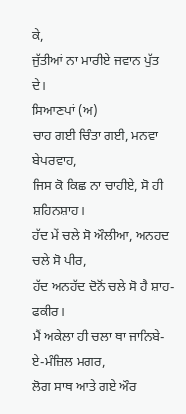ਕੇ,
ਜੁੱਤੀਆਂ ਨਾ ਮਾਰੀਏ ਜਵਾਨ ਪੁੱਤ ਦੇ।
ਸਿਆਣਪਾਂ (ਅ)
ਚਾਹ ਗਈ ਚਿੰਤਾ ਗਈ, ਮਨਵਾ ਬੇਪਰਵਾਹ,
ਜਿਸ ਕੋ ਕਿਛ ਨਾ ਚਾਹੀਏ, ਸੋ ਹੀ ਸ਼ਹਿਨਸ਼ਾਹ।
ਹੱਦ ਮੇਂ ਚਲੇ ਸੋ ਔਲੀਆ, ਅਨਹਦ ਚਲੇ ਸੋ ਪੀਰ,
ਹੱਦ ਅਨਹੱਦ ਦੋਨੋਂ ਚਲੇ ਸੋ ਹੈ ਸ਼ਾਹ-ਫਕੀਰ।
ਮੈਂ ਅਕੇਲਾ ਹੀ ਚਲਾ ਥਾ ਜਾਨਿਬੇ-ਏ-ਮੰਜ਼ਿਲ ਮਗਰ,
ਲੋਗ ਸਾਥ ਆਤੇ ਗਏ ਔਰ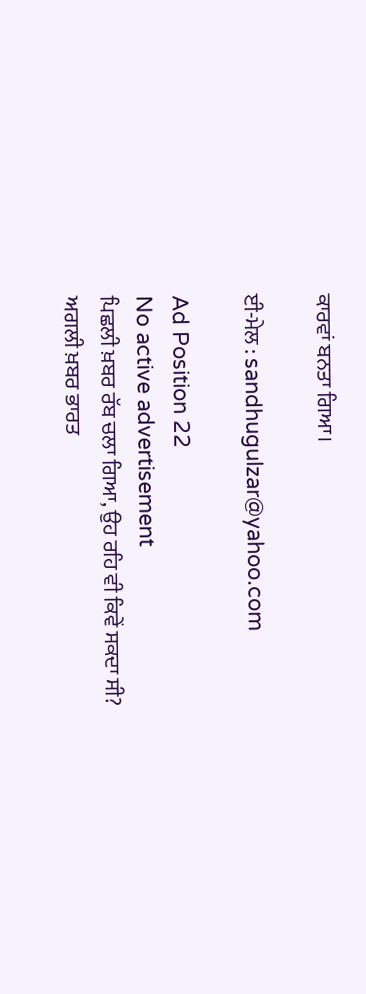ਕਾਰਵਾਂ ਬਨਤਾ ਗਿਆ।

ਈ-ਮੇਲ : sandhugulzar@yahoo.com

Ad Position 22
No active advertisement
ਪਿਛਲੀ ਖ਼ਬਰ ਰੱਬ ਚਲਾ ਗਿਆ, ਉਹ ਰਹਿ ਵੀ ਕਿਵੇਂ ਸਕਦਾ ਸੀ? ਅਗਲੀ ਖ਼ਬਰ ਭਾਰਤ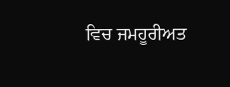ਵਿਚ ਜਮਹੂਰੀਅਤ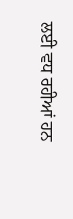ਲਈ ਵਧ ਰਹੀਆਂ ਹਨ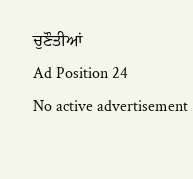ਚੁਣੌਤੀਆਂ
Ad Position 24
No active advertisement